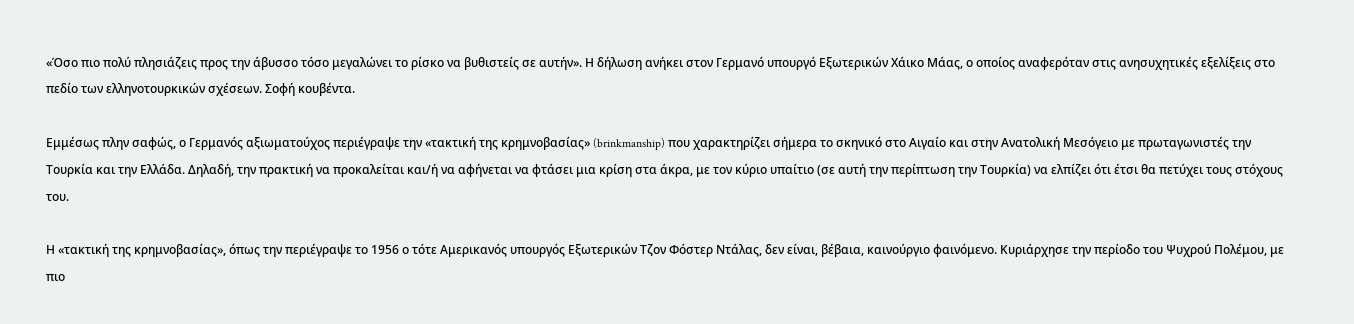«Όσο πιο πολύ πλησιάζεις προς την άβυσσο τόσο μεγαλώνει το ρίσκο να βυθιστείς σε αυτήν». Η δήλωση ανήκει στον Γερμανό υπουργό Εξωτερικών Χάικο Μάας, ο οποίος αναφερόταν στις ανησυχητικές εξελίξεις στο πεδίο των ελληνοτουρκικών σχέσεων. Σοφή κουβέντα.

Εμμέσως πλην σαφώς, ο Γερμανός αξιωματούχος περιέγραψε την «τακτική της κρημνοβασίας» (brinkmanship) που χαρακτηρίζει σήμερα το σκηνικό στο Αιγαίο και στην Ανατολική Μεσόγειο με πρωταγωνιστές την Τουρκία και την Ελλάδα. Δηλαδή, την πρακτική να προκαλείται και/ή να αφήνεται να φτάσει μια κρίση στα άκρα, με τον κύριο υπαίτιο (σε αυτή την περίπτωση την Τουρκία) να ελπίζει ότι έτσι θα πετύχει τους στόχους του.

Η «τακτική της κρημνοβασίας», όπως την περιέγραψε το 1956 ο τότε Αμερικανός υπουργός Εξωτερικών Τζον Φόστερ Ντάλας, δεν είναι, βέβαια, καινούργιο φαινόμενο. Κυριάρχησε την περίοδο του Ψυχρού Πολέμου, με πιο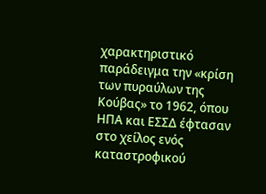χαρακτηριστικό παράδειγμα την «κρίση των πυραύλων της Κούβας» το 1962, όπου ΗΠΑ και ΕΣΣΔ έφτασαν στο χείλος ενός καταστροφικού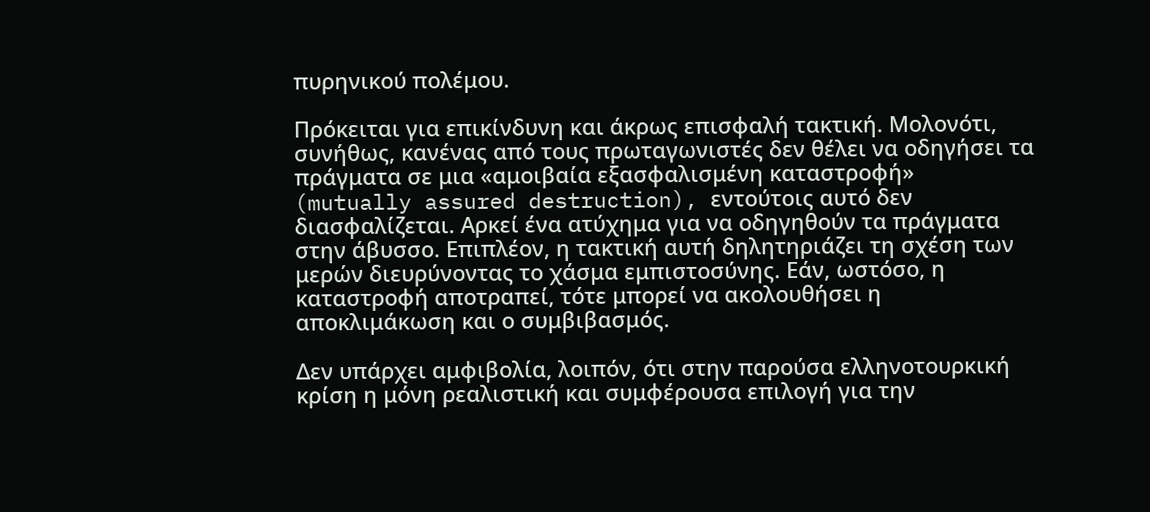πυρηνικού πολέμου.

Πρόκειται για επικίνδυνη και άκρως επισφαλή τακτική. Μολονότι, συνήθως, κανένας από τους πρωταγωνιστές δεν θέλει να οδηγήσει τα πράγματα σε μια «αμοιβαία εξασφαλισμένη καταστροφή» (mutually assured destruction), εντούτοις αυτό δεν διασφαλίζεται. Αρκεί ένα ατύχημα για να οδηγηθούν τα πράγματα στην άβυσσο. Επιπλέον, η τακτική αυτή δηλητηριάζει τη σχέση των μερών διευρύνοντας το χάσμα εμπιστοσύνης. Εάν, ωστόσο, η καταστροφή αποτραπεί, τότε μπορεί να ακολουθήσει η αποκλιμάκωση και ο συμβιβασμός.

Δεν υπάρχει αμφιβολία, λοιπόν, ότι στην παρούσα ελληνοτουρκική κρίση η μόνη ρεαλιστική και συμφέρουσα επιλογή για την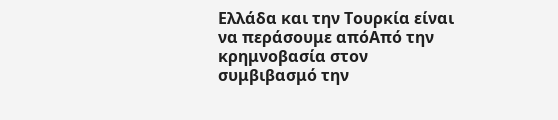Ελλάδα και την Τουρκία είναι να περάσουμε απόΑπό την κρημνοβασία στον συμβιβασμό την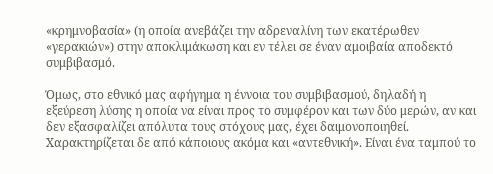«κρημνοβασία» (η οποία ανεβάζει την αδρεναλίνη των εκατέρωθεν «γερακιών») στην αποκλιμάκωση και εν τέλει σε έναν αμοιβαία αποδεκτό συμβιβασμό.

Όμως, στο εθνικό μας αφήγημα η έννοια του συμβιβασμού, δηλαδή η εξεύρεση λύσης η οποία να είναι προς το συμφέρον και των δύο μερών, αν και δεν εξασφαλίζει απόλυτα τους στόχους μας, έχει δαιμονοποιηθεί. Χαρακτηρίζεται δε από κάποιους ακόμα και «αντεθνική». Είναι ένα ταμπού το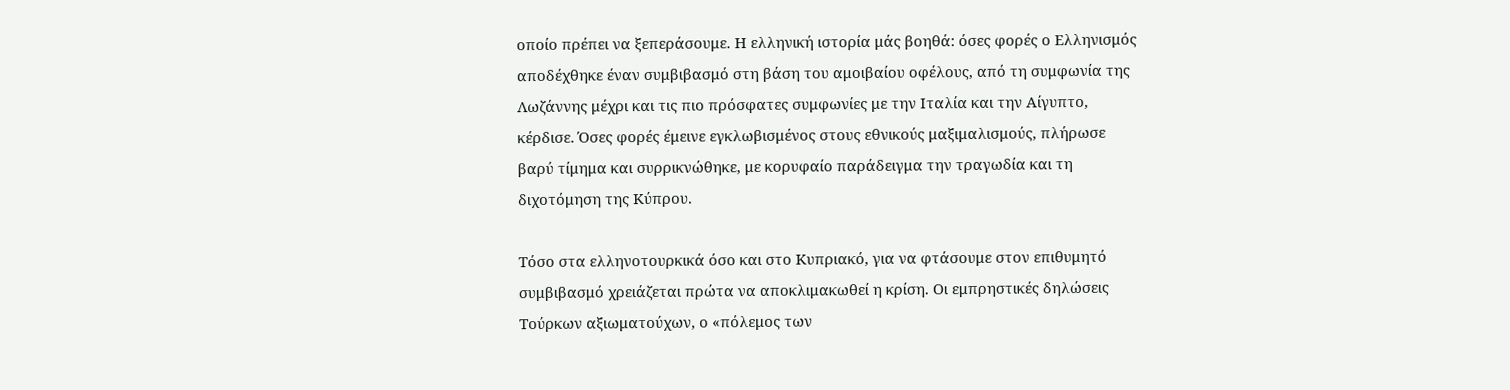οποίο πρέπει να ξεπεράσουμε. Η ελληνική ιστορία μάς βοηθά: όσες φορές ο Ελληνισμός αποδέχθηκε έναν συμβιβασμό στη βάση του αμοιβαίου οφέλους, από τη συμφωνία της Λωζάννης μέχρι και τις πιο πρόσφατες συμφωνίες με την Ιταλία και την Αίγυπτο, κέρδισε. Όσες φορές έμεινε εγκλωβισμένος στους εθνικούς μαξιμαλισμούς, πλήρωσε βαρύ τίμημα και συρρικνώθηκε, με κορυφαίο παράδειγμα την τραγωδία και τη διχοτόμηση της Κύπρου.

Τόσο στα ελληνοτουρκικά όσο και στο Κυπριακό, για να φτάσουμε στον επιθυμητό συμβιβασμό χρειάζεται πρώτα να αποκλιμακωθεί η κρίση. Οι εμπρηστικές δηλώσεις Τούρκων αξιωματούχων, ο «πόλεμος των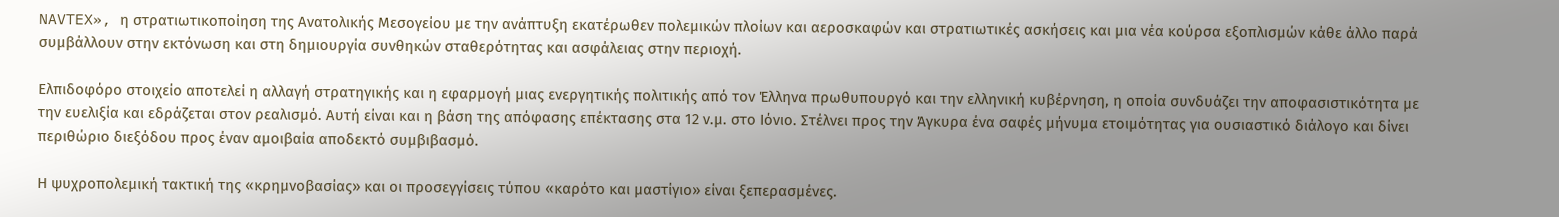NAVTEX», η στρατιωτικοποίηση της Ανατολικής Μεσογείου με την ανάπτυξη εκατέρωθεν πολεμικών πλοίων και αεροσκαφών και στρατιωτικές ασκήσεις και μια νέα κούρσα εξοπλισμών κάθε άλλο παρά συμβάλλουν στην εκτόνωση και στη δημιουργία συνθηκών σταθερότητας και ασφάλειας στην περιοχή.

Ελπιδοφόρο στοιχείο αποτελεί η αλλαγή στρατηγικής και η εφαρμογή μιας ενεργητικής πολιτικής από τον Έλληνα πρωθυπουργό και την ελληνική κυβέρνηση, η οποία συνδυάζει την αποφασιστικότητα με την ευελιξία και εδράζεται στον ρεαλισμό. Αυτή είναι και η βάση της απόφασης επέκτασης στα 12 ν.μ. στο Ιόνιο. Στέλνει προς την Άγκυρα ένα σαφές μήνυμα ετοιμότητας για ουσιαστικό διάλογο και δίνει περιθώριο διεξόδου προς έναν αμοιβαία αποδεκτό συμβιβασμό.

Η ψυχροπολεμική τακτική της «κρημνοβασίας» και οι προσεγγίσεις τύπου «καρότο και μαστίγιο» είναι ξεπερασμένες.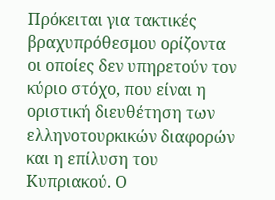Πρόκειται για τακτικές βραχυπρόθεσμου ορίζοντα οι οποίες δεν υπηρετούν τον κύριο στόχο, που είναι η οριστική διευθέτηση των ελληνοτουρκικών διαφορών και η επίλυση του Κυπριακού. Ο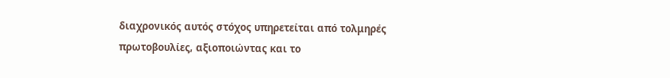διαχρονικός αυτός στόχος υπηρετείται από τολμηρές πρωτοβουλίες, αξιοποιώντας και το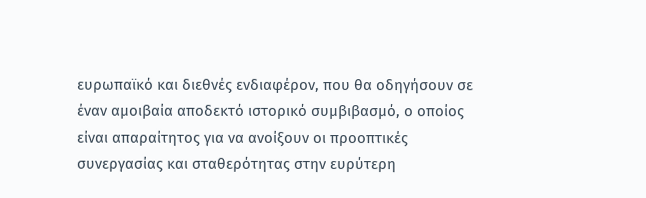ευρωπαϊκό και διεθνές ενδιαφέρον, που θα οδηγήσουν σε έναν αμοιβαία αποδεκτό ιστορικό συμβιβασμό, ο οποίος είναι απαραίτητος για να ανοίξουν οι προοπτικές συνεργασίας και σταθερότητας στην ευρύτερη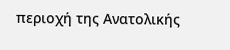περιοχή της Ανατολικής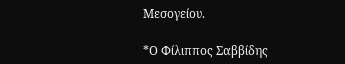Μεσογείου.

*Ο Φίλιππος Σαββίδης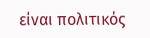είναι πολιτικός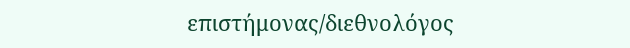επιστήμονας/διεθνολόγος